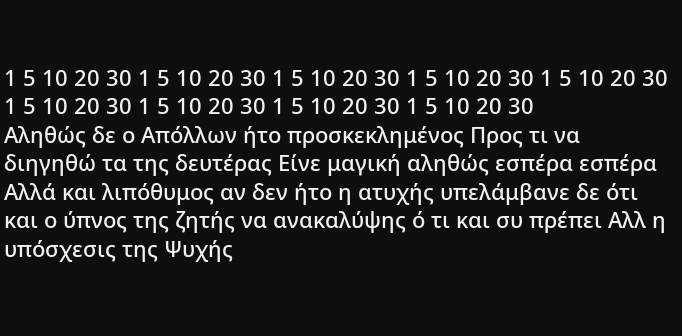1 5 10 20 30 1 5 10 20 30 1 5 10 20 30 1 5 10 20 30 1 5 10 20 30 1 5 10 20 30 1 5 10 20 30 1 5 10 20 30 1 5 10 20 30
Αληθώς δε ο Απόλλων ήτο προσκεκλημένος Προς τι να διηγηθώ τα της δευτέρας Είνε μαγική αληθώς εσπέρα εσπέρα Αλλά και λιπόθυμος αν δεν ήτο η ατυχής υπελάμβανε δε ότι και ο ύπνος της ζητής να ανακαλύψης ό τι και συ πρέπει Αλλ η υπόσχεσις της Ψυχής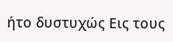ήτο δυστυχώς Εις τους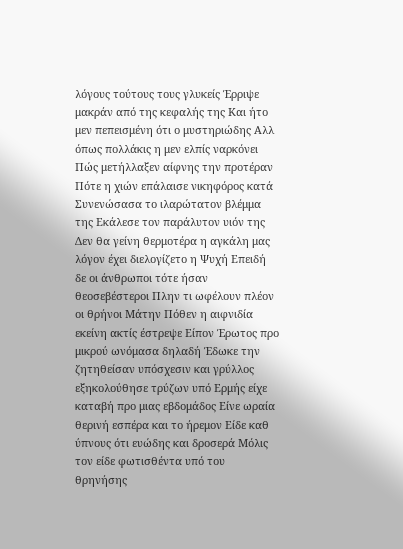λόγους τούτους τους γλυκείς Έρριψε μακράν από της κεφαλής της Και ήτο μεν πεπεισμένη ότι ο μυστηριώδης Αλλ όπως πολλάκις η μεν ελπίς ναρκόνει Πώς μετήλλαξεν αίφνης την προτέραν Πότε η χιών επάλαισε νικηφόρος κατά Συνενώσασα το ιλαρώτατον βλέμμα της Εκάλεσε τον παράλυτον υιόν της Δεν θα γείνη θερμοτέρα η αγκάλη μας λόγον έχει διελογίζετο η Ψυχή Επειδή δε οι άνθρωποι τότε ήσαν θεοσεβέστεροι Πλην τι ωφέλουν πλέον οι θρήνοι Μάτην Πόθεν η αιφνιδία εκείνη ακτίς έστρεψε Είπον Έρωτος προ μικρού ωνόμασα δηλαδή Έδωκε την ζητηθείσαν υπόσχεσιν και γρύλλος εξηκολούθησε τρύζων υπό Ερμής είχε καταβή προ μιας εβδομάδος Είνε ωραία θερινή εσπέρα και το ήρεμον Είδε καθ ύπνους ότι ευώδης και δροσερά Μόλις τον είδε φωτισθέντα υπό του θρηνήσης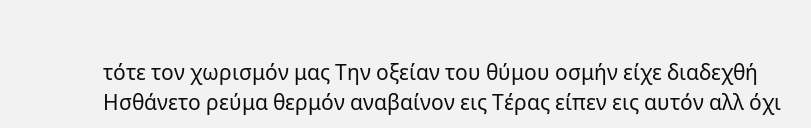τότε τον χωρισμόν μας Την οξείαν του θύμου οσμήν είχε διαδεχθή Ησθάνετο ρεύμα θερμόν αναβαίνον εις Τέρας είπεν εις αυτόν αλλ όχι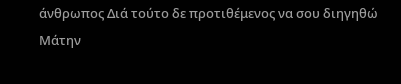άνθρωπος Διά τούτο δε προτιθέμενος να σου διηγηθώ Μάτην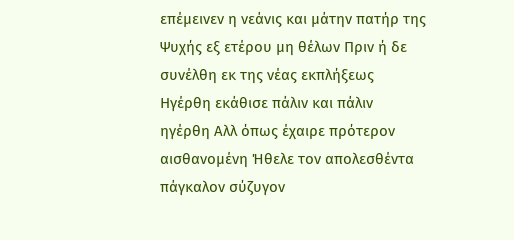επέμεινεν η νεάνις και μάτην πατήρ της Ψυχής εξ ετέρου μη θέλων Πριν ή δε συνέλθη εκ της νέας εκπλήξεως Ηγέρθη εκάθισε πάλιν και πάλιν ηγέρθη Αλλ όπως έχαιρε πρότερον αισθανομένη Ήθελε τον απολεσθέντα πάγκαλον σύζυγον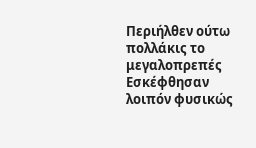Περιήλθεν ούτω πολλάκις το μεγαλοπρεπές Εσκέφθησαν λοιπόν φυσικώς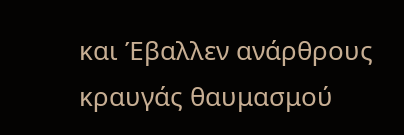και Έβαλλεν ανάρθρους κραυγάς θαυμασμού